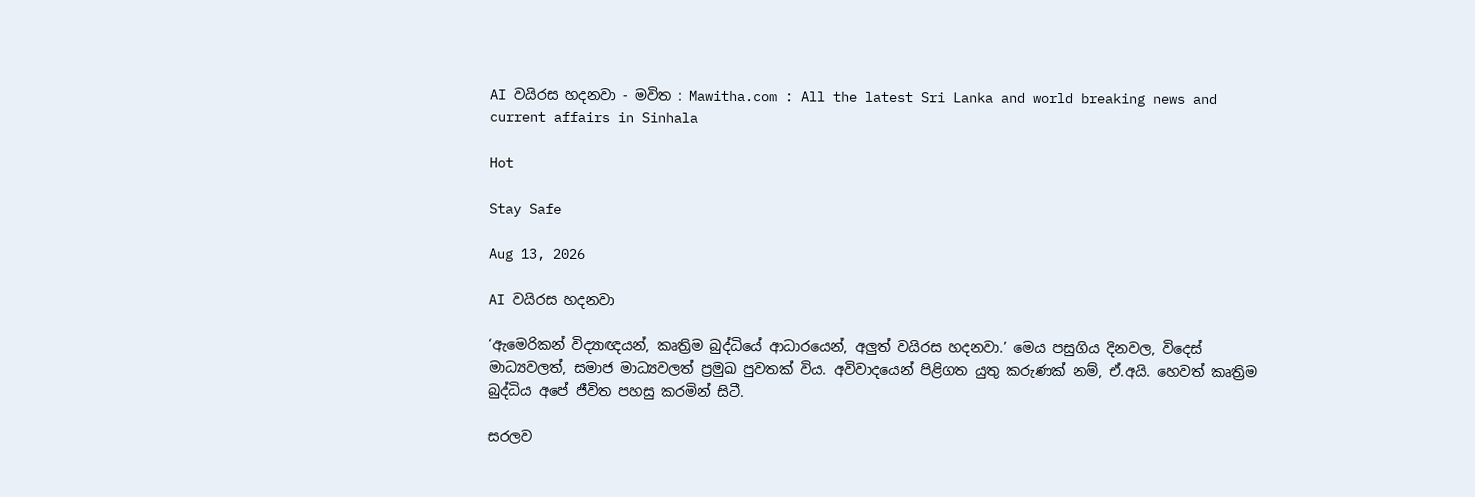AI වයිරස හදනවා - මවිත : Mawitha.com : All the latest Sri Lanka and world breaking news and current affairs in Sinhala

Hot

Stay Safe

Aug 13, 2026

AI වයිරස හදනවා

‘ඇමෙරිකන් විද්‍යාඥයන්, කෘත්‍රිම බුද්ධියේ ආධාරයෙන්, අලුත් වයිරස හදනවා.’ මෙය පසුගිය දිනවල, විදෙස් මාධ්‍යවලත්, සමාජ මාධ්‍යවලත් ප්‍රමුඛ පුවතක් විය. අවිවාදයෙන් පිළිගත යුතු කරුණක් නම්, ඒ.අයි. හෙවත් කෘත්‍රිම බුද්ධිය අපේ ජීවිත පහසු කරමින් සිටී.

සරලව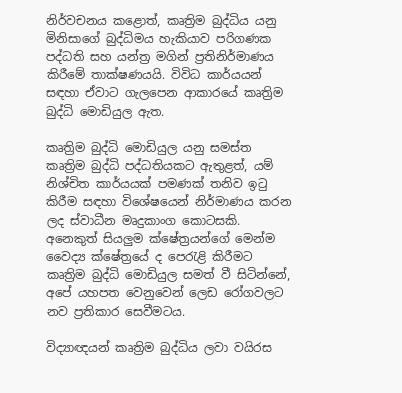නිර්වචනය කළොත්, කෘත්‍රිම බුද්ධිය යනු මිනිසාගේ බුද්ධිමය හැකියාව පරිගණක පද්ධති සහ යන්ත්‍ර මගින් ප්‍රතිනිර්මාණය කිරීමේ තාක්ෂණයයි. විවිධ කාර්යයන් සඳහා ඒවාට ගැලපෙන ආකාරයේ කෘත්‍රිම බුද්ධි මොඩියුල ඇත.

කෘත්‍රිම බුද්ධි මොඩියුල යනු සමස්ත කෘත්‍රිම බුද්ධි පද්ධතියකට ඇතුළත්, යම් නිශ්චිත කාර්යයක් පමණක් තනිව ඉටු කිරීම සඳහා විශේෂයෙන් නිර්මාණය කරන ලද ස්වාධීන මෘදුකාංග කොටසකි. අනෙකුත් සියලුම ක්ෂේත්‍රයන්ගේ මෙන්ම වෛද්‍ය ක්ෂේත්‍රයේ ද පෙරැළි කිරීමට කෘත්‍රිම බුද්ධි මොඩියුල සමත් වී සිටින්නේ, අපේ යහපත වෙනුවෙන් ලෙඩ රෝගවලට නව ප්‍රතිකාර සෙවීමටය.

විද්‍යාඥයන් කෘත්‍රිම බුද්ධිය ලවා වයිරස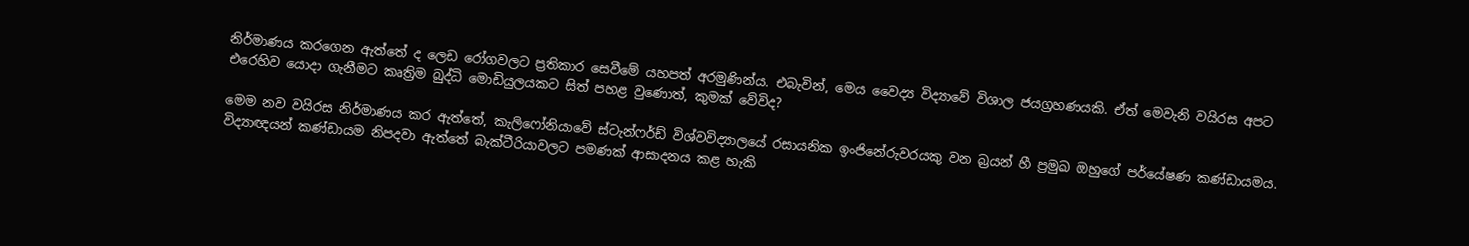නිර්මාණය කරගෙන ඇත්තේ ද ලෙඩ රෝගවලට ප්‍රතිකාර සෙවීමේ යහපත් අරමුණින්ය. එබැවින්, මෙය වෛද්‍ය විද්‍යාවේ විශාල ජයග්‍රහණයකි. ඒත් මෙවැනි වයිරස අපට එරෙහිව යොදා ගැනීමට කෘත්‍රිම බුද්ධි මොඩියුලයකට සිත් පහළ වුණොත්, කුමක් වේවිද?

මෙම නව වයිරස නිර්මාණය කර ඇත්තේ, කැලිෆෝනියාවේ ස්ටැන්ෆර්ඩ් විශ්වවිද්‍යාලයේ රසායනික ඉංජිනේරුවරයකු වන බ්‍රයන් හී ප්‍රමුඛ ඔහුගේ පර්යේෂණ කණ්ඩායමය. විද්‍යාඥයන් කණ්ඩායම නිපදවා ඇත්තේ බැක්ටීරියාවලට පමණක් ආසාදනය කළ හැකි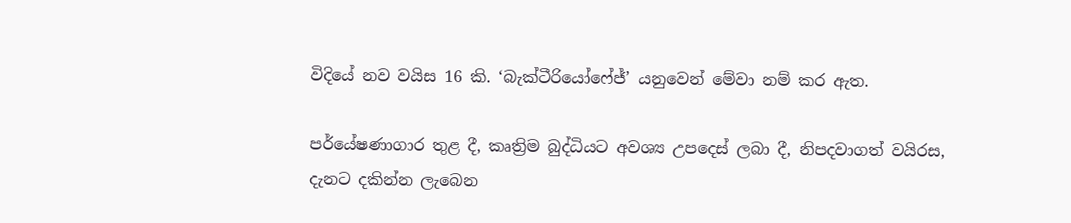විදියේ නව වයිස 16 කි. ‘බැක්ටීරියෝෆේජ්’ යනුවෙන් මේවා නම් කර ඇත.

පර්යේෂණාගාර තුළ දී, කෘත්‍රිම බුද්ධියට අවශ්‍ය උපදෙස් ලබා දී, නිපදවාගත් වයිරස, දැනට දකින්න ලැබෙන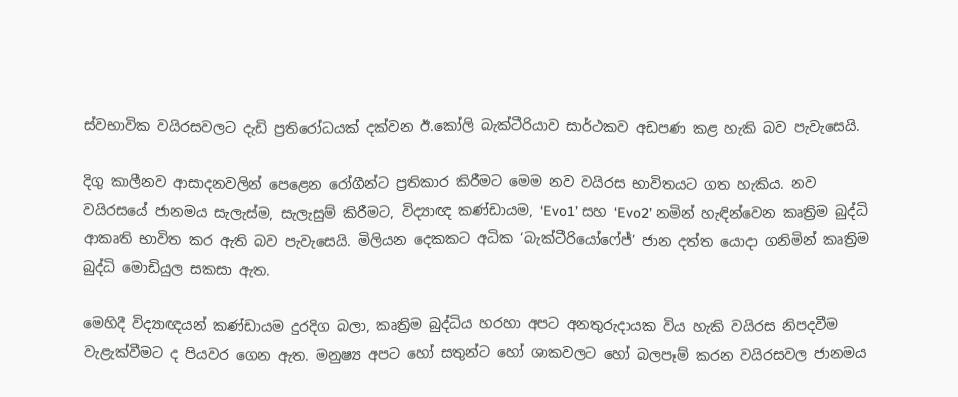ස්වභාවික වයිරසවලට දැඩි ප්‍රතිරෝධයක් දක්වන ඊ.කෝලි බැක්ටීරියාව සාර්ථකව අඩපණ කළ හැකි බව පැවැසෙයි.

දිගු කාලීනව ආසාදනවලින් පෙළෙන රෝගීන්ට ප්‍රතිකාර කිරීමට මෙම නව වයිරස භාවිතයට ගත හැකිය. නව වයිරසයේ ජානමය සැලැස්ම, සැලැසුම් කිරීමට, විද්‍යාඥ කණ්ඩායම, ‘Evo1’ සහ ‘Evo2’ නමින් හැඳින්වෙන කෘත්‍රිම බුද්ධි ආකෘති භාවිත කර ඇති බව පැවැසෙයි. මිලියන දෙකකට අධික ‘බැක්ටීරියෝෆේජ්’ ජාන දත්ත යොදා ගනිමින් කෘත්‍රිම බුද්ධි මොඩියුල සකසා ඇත.

මෙහිදී විද්‍යාඥයන් කණ්ඩායම දුරදිග බලා, කෘත්‍රිම බුද්ධිය හරහා අපට අනතුරුදායක විය හැකි වයිරස නිපදවීම වැළැක්වීමට ද පියවර ගෙන ඇත. මනුෂ්‍ය අපට හෝ සතුන්ට හෝ ශාකවලට හෝ බලපෑම් කරන වයිරසවල ජානමය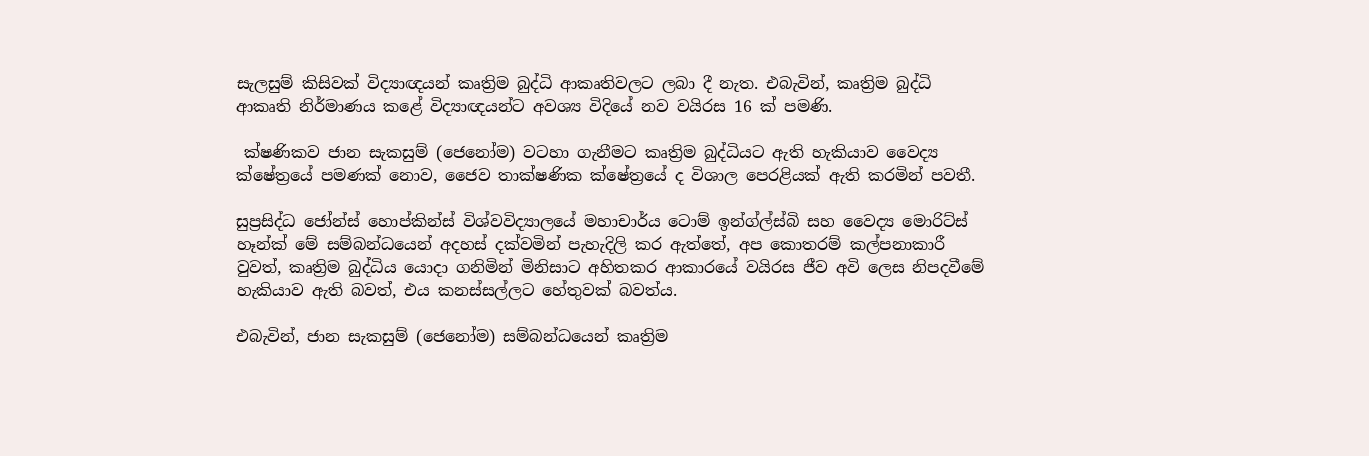සැලසුම් කිසිවක් විද්‍යාඥයන් කෘත්‍රිම බුද්ධි ආකෘතිවලට ලබා දී නැත. එබැවින්, කෘත්‍රිම බුද්ධි ආකෘති නිර්මාණය කළේ විද්‍යාඥයන්ට අවශ්‍ය විදියේ නව වයිරස 16 ක් පමණි.

 ක්ෂණිකව ජාන සැකසුම් (ජෙනෝම) වටහා ගැනීමට කෘත්‍රිම බුද්ධියට ඇති හැකියාව වෛද්‍ය ක්ෂේත්‍රයේ පමණක් නොව, ජෛව තාක්ෂණික ක්ෂේත්‍රයේ ද විශාල පෙරළියක් ඇති කරමින් පවතී.

සුප්‍රසිද්ධ ජෝන්ස් හොප්කින්ස් විශ්වවිද්‍යාලයේ මහාචාර්ය ටොම් ඉන්ග්ල්ස්බි සහ වෛද්‍ය මොරිට්ස් හෑන්ක් මේ සම්බන්ධයෙන් අදහස් දක්වමින් පැහැදිලි කර ඇත්තේ, අප කොතරම් කල්පනාකාරී වුවත්, කෘත්‍රිම බුද්ධිය යොදා ගනිමින් මිනිසාට අහිතකර ආකාරයේ වයිරස ජීව අවි ලෙස නිපදවීමේ හැකියාව ඇති බවත්, එය කනස්සල්ලට හේතුවක් බවත්ය.

එබැවින්, ජාන සැකසුම් (ජෙනෝම) සම්බන්ධයෙන් කෘත්‍රිම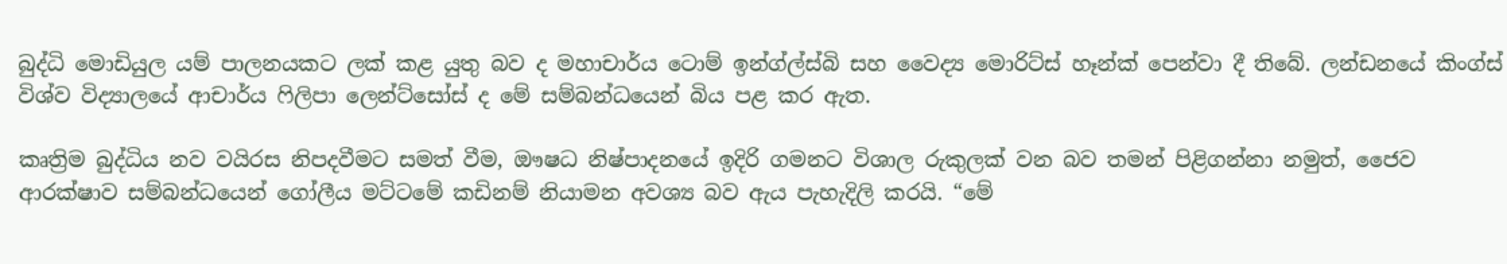බුද්ධි මොඩියුල යම් පාලනයකට ලක් කළ යුතු බව ද මහාචාර්ය ටොම් ඉන්ග්ල්ස්බි සහ වෛද්‍ය මොරිට්ස් හෑන්ක් පෙන්වා දී තිබේ. ලන්ඩනයේ කිංග්ස් විශ්ව විද්‍යාලයේ ආචාර්ය ෆිලිපා ලෙන්ට්සෝස් ද මේ සම්බන්ධයෙන් බිය පළ කර ඇත.

කෘත්‍රිම බුද්ධිය නව වයිරස නිපදවීමට සමත් වීම, ඖෂධ නිෂ්පාදනයේ ඉදිරි ගමනට විශාල රුකුලක් වන බව තමන් පිළිගන්නා නමුත්, ජෛව ආරක්ෂාව සම්බන්ධයෙන් ගෝලීය මට්ටමේ කඩිනම් නියාමන අවශ්‍ය බව ඇය පැහැදිලි කරයි. “මේ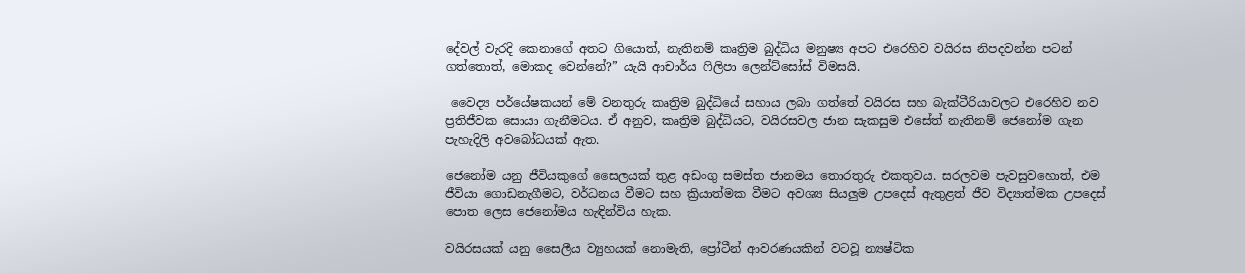දේවල් වැරදි කෙනාගේ අතට ගියොත්, නැතිනම් කෘත්‍රිම බුද්ධිය මනුෂ්‍ය අපට එරෙහිව වයිරස නිපදවන්න පටන් ගත්තොත්, මොකද වෙන්නේ?” යැයි ආචාර්ය ෆිලිපා ලෙන්ට්සෝස් විමසයි.

 වෛද්‍ය පර්යේෂකයන් මේ වනතුරු කෘත්‍රිම බුද්ධියේ සහාය ලබා ගත්තේ වයිරස සහ බැක්ටීරියාවලට එරෙහිව නව ප්‍රතිජීවක සොයා ගැනීමටය. ඒ අනුව, කෘත්‍රිම බුද්ධියට, වයිරසවල ජාන සැකසුම එසේත් නැතිනම් ජෙනෝම ගැන පැහැදිලි අවබෝධයක් ඇත.

ජෙනෝම යනු ජීවියකුගේ සෛලයක් තුළ අඩංගු සමස්ත ජානමය තොරතුරු එකතුවය. සරලවම පැවසුවහොත්, එම ජීවියා ගොඩනැගීමට, වර්ධනය වීමට සහ ක්‍රියාත්මක වීමට අවශ්‍ය සියලුම උපදෙස් ඇතුළත් ජීව විද්‍යාත්මක උපදෙස් පොත ලෙස ජෙනෝමය හැඳින්විය හැක.

වයිරසයක් යනු සෛලීය ව්‍යුහයක් නොමැති, ප්‍රෝටීන් ආවරණයකින් වටවූ න්‍යෂ්ටික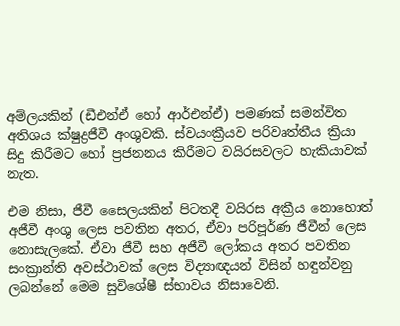අම්ලයකින් (ඩීඑන්ඒ හෝ ආර්එන්ඒ) පමණක් සමන්විත අතිශය ක්ෂුද්‍රජීවී අංශුවකි. ස්වයංක්‍රීයව පරිවෘත්තීය ක්‍රියා සිදු කිරීමට හෝ ප්‍රජනනය කිරීමට වයිරසවලට හැකියාවක් නැත.

එම නිසා, ජීවී සෛලයකින් පිටතදී වයිරස අක්‍රීය නොහොත් අජීවී අංශු ලෙස පවතින අතර, ඒවා පරිපූර්ණ ජීවීන් ලෙස නොසැලකේ. ඒවා ජීවී සහ අජීවී ලෝකය අතර පවතින සංක්‍රාන්ති අවස්ථාවක් ලෙස විද්‍යාඥයන් විසින් හඳුන්වනු ලබන්නේ මෙම සුවිශේෂී ස්භාවය නිසාවෙනි.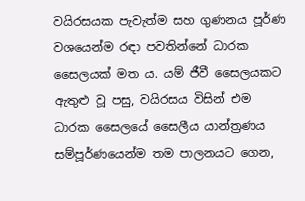වයිරසයක පැවැත්ම සහ ගුණනය පූර්ණ වශයෙන්ම රඳා පවතින්නේ ධාරක සෛලයක් මත ය. යම් ජීවී සෛලයකට ඇතුළු වූ පසු, වයිරසය විසින් එම ධාරක සෛලයේ සෛලීය යාන්ත්‍රණය සම්පූර්ණයෙන්ම තම පාලනයට ගෙන,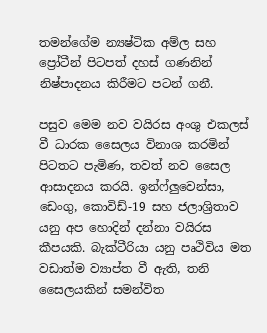තමන්ගේම න්‍යෂ්ටික අම්ල සහ ප්‍රෝටීන් පිටපත් දහස් ගණනින් නිෂ්පාදනය කිරීමට පටන් ගනී.

පසුව මෙම නව වයිරස අංශු එකලස් වී ධාරක සෛලය විනාශ කරමින් පිටතට පැමිණ, තවත් නව සෛල ආසාදනය කරයි. ඉන්ෆ්ලුවෙන්සා, ඩෙංගු, කොවිඩ්-19 සහ ජලාශ්‍රිතාව යනු අප හොදින් දන්නා වයිරස කීපයකි. බැක්ටීරියා යනු පෘථිවිය මත වඩාත්ම ව්‍යාප්ත වී ඇති, තනි සෛලයකින් සමන්විත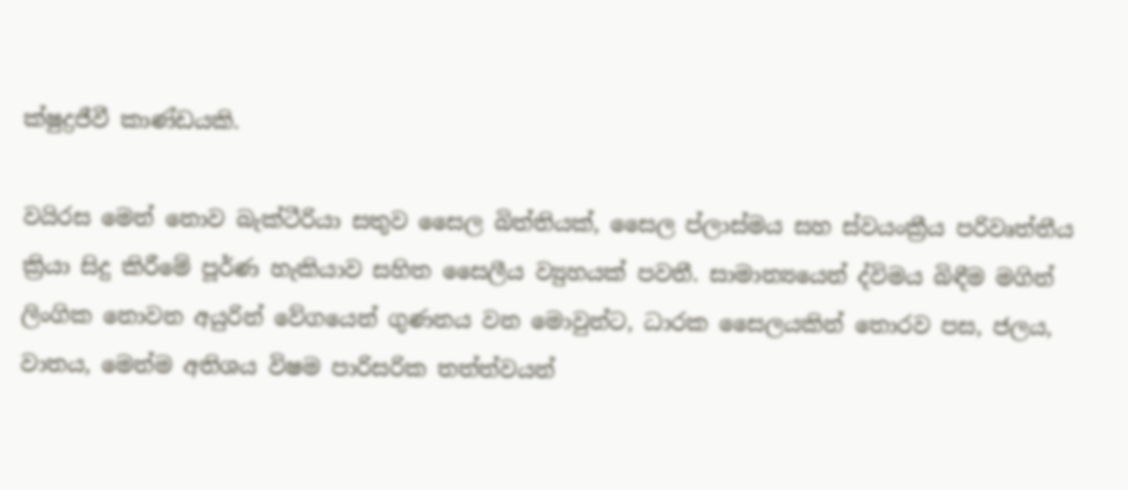ක්ෂුද්‍රජීවී කාණ්ඩයකි.

වයිරස මෙන් නොව බැක්ටීරියා සතුව සෛල බිත්තියක්, සෛල ප්ලාස්මය සහ ස්වයංක්‍රීය පරිවෘත්තීය ක්‍රියා සිදු කිරීමේ පූර්ණ හැකියාව සහිත සෛලීය ව්‍යුහයක් පවතී. සාමාන්‍යයෙන් ද්විමය බිඳීම මගින් ලිංගික නොවන අයුරින් වේගයෙන් ගුණනය වන මොවුන්ට, ධාරක සෛලයකින් තොරව පස, ජලය, වාතය, මෙන්ම අතිශය විෂම පාරිසරික තත්ත්වයන්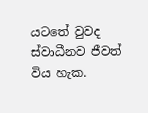යටතේ වුවද ස්වාධීනව ජීවත් විය හැක.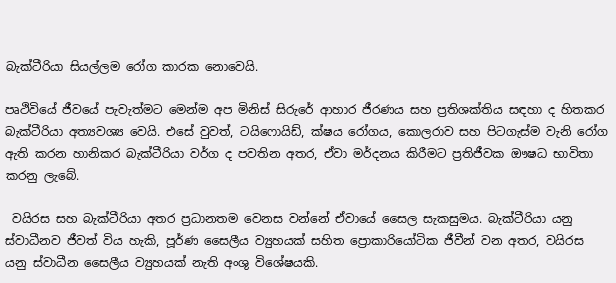බැක්ටීරියා සියල්ලම රෝග කාරක නොවෙයි.

පෘථිවියේ ජීවයේ පැවැත්මට මෙන්ම අප මිනිස් සිරුරේ ආහාර ජීරණය සහ ප්‍රතිශක්තිය සඳහා ද හිතකර බැක්ටීරියා අත්‍යවශ්‍ය වෙයි. එසේ වුවත්, ටයිෆොයිඩ්, ක්ෂය රෝගය, කොලරාව සහ පිටගැස්ම වැනි රෝග ඇති කරන හානිකර බැක්ටීරියා වර්ග ද පවතින අතර, ඒවා මර්දනය කිරීමට ප්‍රතිජීවක ඖෂධ භාවිතා කරනු ලැබේ.

 වයිරස සහ බැක්ටීරියා අතර ප්‍රධානතම වෙනස වන්නේ ඒවායේ සෛල සැකසුමය. බැක්ටීරියා යනු ස්වාධීනව ජීවත් විය හැකි, පූර්ණ සෛලීය ව්‍යුහයක් සහිත ප්‍රොකාරියෝටික ජීවීන් වන අතර, වයිරස යනු ස්වාධීන සෛලීය ව්‍යුහයක් නැති අංශු විශේෂයකි.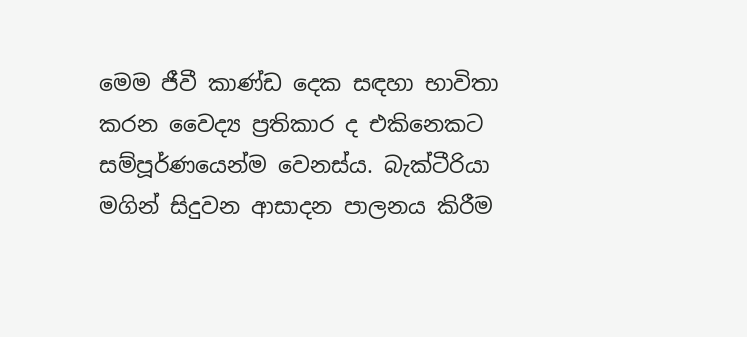මෙම ජීවී කාණ්ඩ දෙක සඳහා භාවිතා කරන වෛද්‍ය ප්‍රතිකාර ද එකිනෙකට සම්පූර්ණයෙන්ම වෙනස්ය. බැක්ටීරියා මගින් සිදුවන ආසාදන පාලනය කිරීම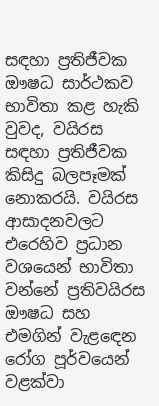සඳහා ප්‍රතිජීවක ඖෂධ සාර්ථකව භාවිතා කළ හැකි වුවද, වයිරස සඳහා ප්‍රතිජීවක කිසිදු බලපෑමක් නොකරයි. වයිරස ආසාදනවලට එරෙහිව ප්‍රධාන වශයෙන් භාවිතා වන්නේ ප්‍රතිවයිරස ඖෂධ සහ එමගින් වැළඳෙන රෝග පූර්වයෙන් වළක්වා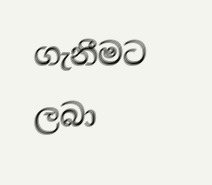ගැනීමට ලබා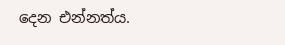දෙන එන්නත්ය.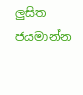ලුසිත ජයමාන්න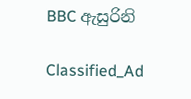BBC ඇසුරිනි

Classified_Ad